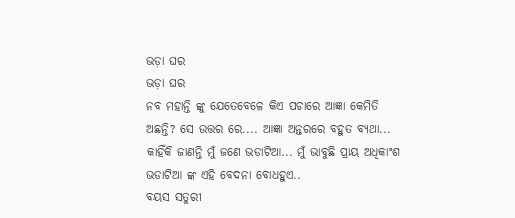ଭଡ଼ା ଘର
ଭଡ଼ା ଘର
ନବ ମହାନ୍ତି ଙ୍କୁ ଯେତେବେଳେ କିଏ ପଚାରେ ଆଜ୍ଞା କେମିତି ଅଛନ୍ତି? ସେ ଉତ୍ତର ରେ.... ଆଜ୍ଞା ଅନ୍ତରରେ ବହୁତ ବ୍ୟଥା... କାହିଁକି ଜାଣନ୍ତି ମୁଁ ଜଣେ ଭଡାଟିଆ... ମୁଁ ଭାବୁଛି ପ୍ରାୟ ଅଧିକାଂଶ ଭଡାଟିଆ ଙ୍କ ଏହି ବେଦନା ବୋଧହୁଏ..
ବୟସ ସତୁରୀ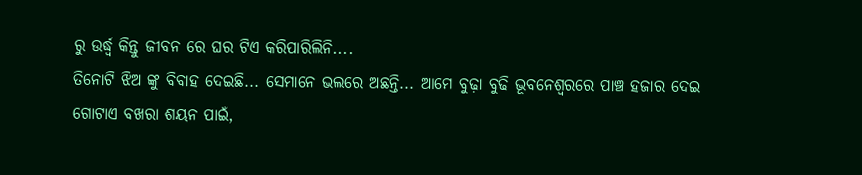ରୁ ଉର୍ଦ୍ଧ୍ବ କିନ୍ତୁ ଜୀବନ ରେ ଘର ଟିଏ କରିପାରିଲିନି....
ତିନୋଟି ଝିଅ ଙ୍କୁ ବିବାହ ଦେଇଛି... ସେମାନେ ଭଲରେ ଅଛନ୍ତି... ଆମେ ବୁଢ଼ା ବୁଢି ଭୂବନେଶ୍ବରରେ ପାଞ୍ଚ ହଜାର ଦେଇ ଗୋଟାଏ ବଖରା ଶୟନ ପାଇଁ,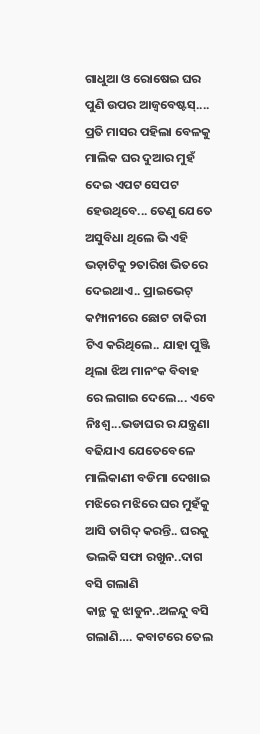ଗାଧୁଆ ଓ ରୋଷେଇ ଘର ପୁଣି ଉପର ଆଜ୍ବବେଷ୍ଟସ୍....
ପ୍ରତି ମାସର ପହିଲା ବେଳକୁ ମାଲିକ ଘର ଦୁଆର ମୁହଁ ଦେଇ ଏପଟ ସେପଟ ହେଉଥିବେ... ତେଣୁ ଯେତେ ଅସୁବିଧା ଥିଲେ ଭି ଏହି ଭଡ଼ାଟିକୁ ୨ତାରିଖ ଭିତରେ ଦେଇଥାଏ.. ପ୍ରାଇଭେଟ୍ କମ୍ପାନୀରେ ଛୋଟ ଚାକିରୀ ଟିଏ କରିଥିଲେ.. ଯାହା ପୁଞ୍ଜି ଥିଲା ଝିଅ ମାନଂକ ବିବାହ ରେ ଲଗାଇ ଦେଲେ... ଏବେ ନିଃଶ୍ବ...ଭଡାଘର ର ଯନ୍ତ୍ରଣା ବଢିଯାଏ ଯେତେବେଳେ ମାଲିକାଣୀ ବଡିମା ଦେଖାଇ ମଝିରେ ମଝିରେ ଘର ମୁହଁକୁ ଆସି ତାଗିଦ୍ କରନ୍ତି.. ଘରକୁ ଭଲକି ସଫା ରଖୁନ..ଦାଗ ବସି ଗଲାଣି
କାନ୍ଥ କୁ ଝାଡୁନ..ଅଳନ୍ଦୁ ବସି ଗଲାଣି…. କବାଟରେ ତେଲ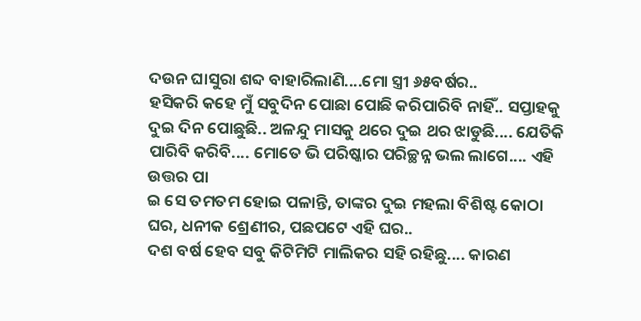ଦଉନ ଘାସୁରା ଶବ୍ଦ ବାହାରିଲାଣି....ମୋ ସ୍ତ୍ରୀ ୬୫ବର୍ଷର..
ହସିକରି କହେ ମୁଁ ସବୁଦିନ ପୋଛା ପୋଛି କରିପାରିବି ନାହିଁ.. ସପ୍ତାହକୁ ଦୁଇ ଦିନ ପୋଛୁଛି.. ଅଳନ୍ଦୁ ମାସକୁ ଥରେ ଦୁଇ ଥର ଝାଡୁଛି.... ଯେତିକି ପାରିବି କରିବି.... ମୋତେ ଭି ପରିଷ୍କାର ପରିଚ୍ଛନ୍ନ ଭଲ ଲାଗେ.... ଏହି ଉତ୍ତର ପା
ଇ ସେ ତମତମ ହୋଇ ପଳାନ୍ତି, ତାଙ୍କର ଦୁଇ ମହଲା ବିଶିଷ୍ଟ କୋଠା ଘର, ଧନୀକ ଶ୍ରେଣୀର, ପଛପଟେ ଏହି ଘର..
ଦଶ ବର୍ଷ ହେବ ସବୁ କିଟିମିଟି ମାଲିକର ସହି ରହିଛୁ.... କାରଣ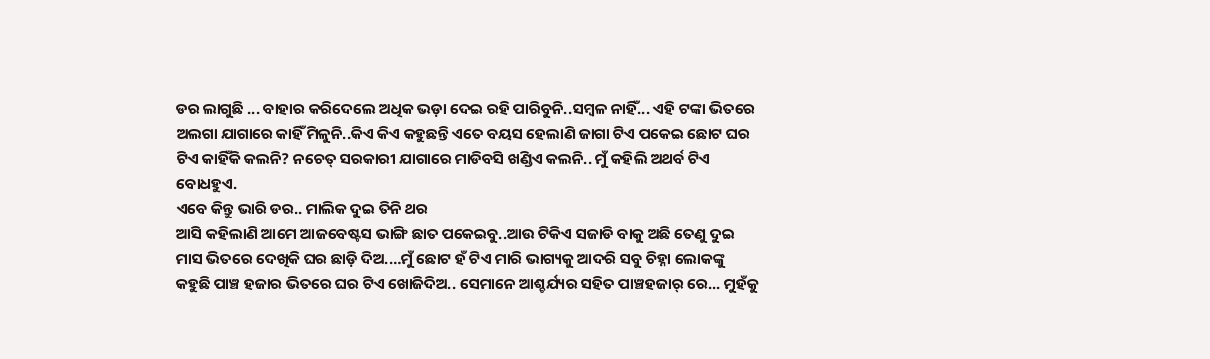ଡର ଲାଗୁଛି ... ବାହାର କରିଦେଲେ ଅଧିକ ଭଡ଼ା ଦେଇ ରହି ପାରିବୁନି..ସମ୍ବଳ ନାହିଁ... ଏହି ଟଙ୍କା ଭିତରେ ଅଲଗା ଯାଗାରେ କାହିଁ ମିଳୁନି..କିଏ କିଏ କହୁଛନ୍ତି ଏତେ ବୟସ ହେଲାଣି ଜାଗା ଟିଏ ପକେଇ ଛୋଟ ଘର ଟିଏ କାହିଁକି କଲନି? ନଚେତ୍ ସରକାରୀ ଯାଗାରେ ମାଡିବସି ଖଣ୍ଡିଏ କଲନି.. ମୁଁ କହିଲି ଅଥର୍ବ ଟିଏ ବୋଧହୁଏ.
ଏବେ କିନ୍ତୁ ଭାରି ଡର.. ମାଲିକ ଦୁଇ ତିନି ଥର
ଆସି କହିଲାଣି ଆମେ ଆଜବେଷ୍ଟସ ଭାଙ୍ଗି ଛାତ ପକେଇବୁ..ଆଉ ଟିକିଏ ସଜାଡି ବାକୁ ଅଛି ତେଣୁ ଦୁଇ ମାସ ଭିତରେ ଦେଖିକି ଘର ଛାଡ଼ି ଦିଅ.…ମୁଁ ଛୋଟ ହଁ ଟିଏ ମାରି ଭାଗ୍ୟକୁ ଆଦରି ସବୁ ଚିହ୍ନା ଲୋକଙ୍କୁ କହୁଛି ପାଞ୍ଚ ହଜାର ଭିତରେ ଘର ଟିଏ ଖୋଜିଦିଅ.. ସେମାନେ ଆଶ୍ଚର୍ଯ୍ୟର ସହିତ ପାଞ୍ଚହଜାର୍ ରେ... ମୁହଁକୁ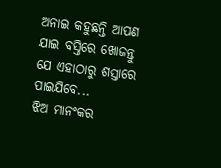ଅନାଇ କହୁଛନ୍ତି ଆପଣ ଯାଇ ବସ୍ତିରେ ଖୋଜନ୍ତୁ ଯେ ଏହାଠାରୁ ଶସ୍ତାରେ ପାଇଯିବେ...
ଝିଅ ମାନଂକର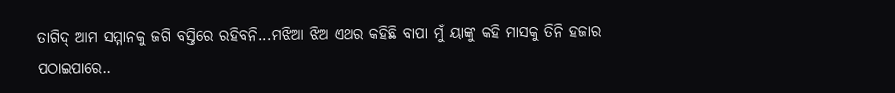ତାଗିଦ୍ ଆମ ସମ୍ମାନକୁ ଜଗି ବସ୍ତିରେ ରହିବନି...ମଝିଆ ଝିଅ ଏଥର କହିଛି ବାପା ମୁଁ ୟାଙ୍କୁ କହି ମାସକୁ ତିନି ହଜାର ପଠାଇପାରେ..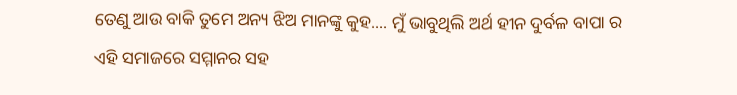ତେଣୁ ଆଉ ବାକି ତୁମେ ଅନ୍ୟ ଝିଅ ମାନଙ୍କୁ କୁହ.... ମୁଁ ଭାବୁଥିଲି ଅର୍ଥ ହୀନ ଦୁର୍ବଳ ବାପା ର ଏହି ସମାଜରେ ସମ୍ମାନର ସହ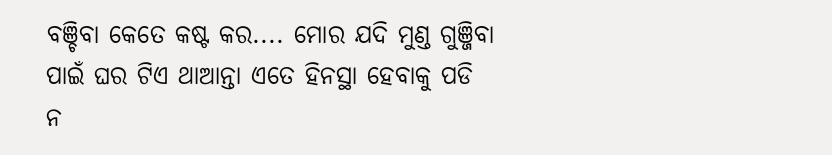ବଞ୍ଚିବା କେତେ କଷ୍ଟ କର.... ମୋର ଯଦି ମୁଣ୍ଡ ଗୁଞ୍ଜିବା ପାଇଁ ଘର ଟିଏ ଥାଆନ୍ତା ଏତେ ହିନସ୍ଥା ହେବାକୁ ପଡି ନ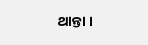ଥାନ୍ତା ।